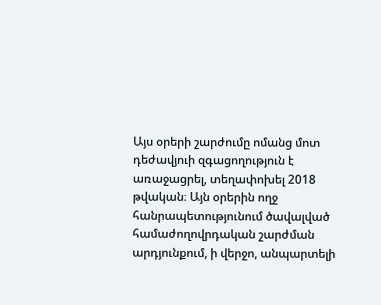Այս օրերի շարժումը ոմանց մոտ դեժավյուի զգացողություն է առաջացրել, տեղափոխել 2018 թվական։ Այն օրերին ողջ հանրապետությունում ծավալված համաժողովրդական շարժման արդյունքում, ի վերջո, անպարտելի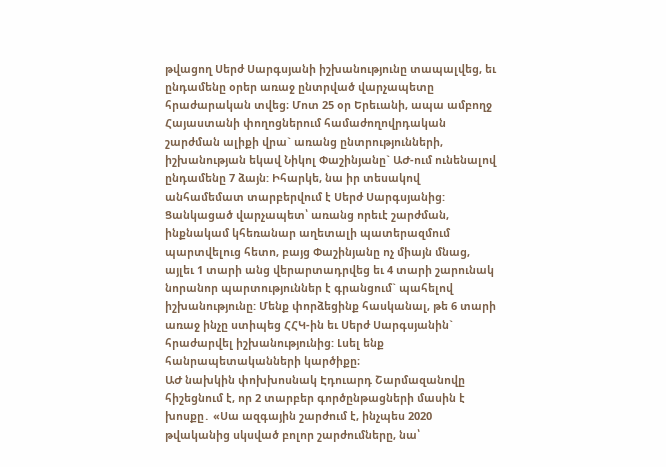թվացող Սերժ Սարգսյանի իշխանությունը տապալվեց, եւ ընդամենը օրեր առաջ ընտրված վարչապետը հրաժարական տվեց։ Մոտ 25 օր Երեւանի, ապա ամբողջ Հայաստանի փողոցներում համաժողովրդական շարժման ալիքի վրա` առանց ընտրությունների, իշխանության եկավ Նիկոլ Փաշինյանը` ԱԺ-ում ունենալով ընդամենը 7 ձայն: Իհարկե, նա իր տեսակով անհամեմատ տարբերվում է Սերժ Սարգսյանից: Ցանկացած վարչապետ՝ առանց որեւէ շարժման, ինքնակամ կհեռանար աղետալի պատերազմում պարտվելուց հետո, բայց Փաշինյանը ոչ միայն մնաց, այլեւ 1 տարի անց վերարտադրվեց եւ 4 տարի շարունակ նորանոր պարտություններ է գրանցում` պահելով իշխանությունը: Մենք փորձեցինք հասկանալ, թե 6 տարի առաջ ինչը ստիպեց ՀՀԿ-ին եւ Սերժ Սարգսյանին` հրաժարվել իշխանությունից: Լսել ենք հանրապետականների կարծիքը։
ԱԺ նախկին փոխխոսնակ Էդուարդ Շարմազանովը հիշեցնում է, որ 2 տարբեր գործընթացների մասին է խոսքը․ «Սա ազգային շարժում է, ինչպես 2020 թվականից սկսված բոլոր շարժումները, նա՝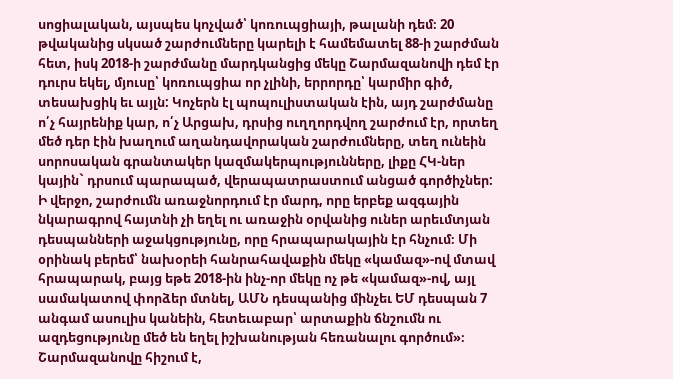սոցիալական, այսպես կոչված՝ կոռուպցիայի, թալանի դեմ։ 20 թվականից սկսած շարժումները կարելի է համեմատել 88-ի շարժման հետ, իսկ 2018-ի շարժմանը մարդկանցից մեկը Շարմազանովի դեմ էր դուրս եկել, մյուսը՝ կոռուպցիա որ չլինի, երրորդը՝ կարմիր գիծ, տեսախցիկ եւ այլն: Կոչերն էլ պոպուլիստական էին, այդ շարժմանը ո՛չ հայրենիք կար, ո՛չ Արցախ, դրսից ուղղորդվող շարժում էր, որտեղ մեծ դեր էին խաղում աղանդավորական շարժումները, տեղ ունեին սորոսական գրանտակեր կազմակերպությունները, լիքը ՀԿ-ներ կային` դրսում պարապած, վերապատրաստում անցած գործիչներ: Ի վերջո, շարժումն առաջնորդում էր մարդ, որը երբեք ազգային նկարագրով հայտնի չի եղել ու առաջին օրվանից ուներ արեւմտյան դեսպանների աջակցությունը, որը հրապարակային էր հնչում։ Մի օրինակ բերեմ՝ նախօրեի հանրահավաքին մեկը «կամազ»-ով մտավ հրապարակ, բայց եթե 2018-ին ինչ-որ մեկը ոչ թե «կամազ»-ով, այլ սամակատով փորձեր մտնել, ԱՄՆ դեսպանից մինչեւ ԵՄ դեսպան 7 անգամ ասուլիս կանեին, հետեւաբար՝ արտաքին ճնշումն ու ազդեցությունը մեծ են եղել իշխանության հեռանալու գործում»։
Շարմազանովը հիշում է,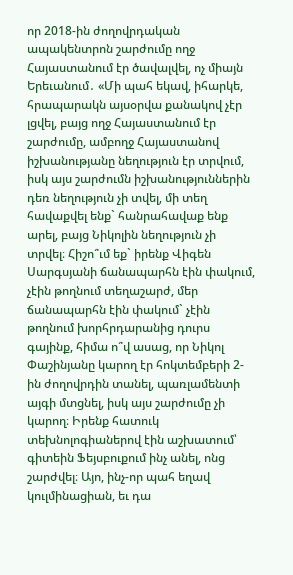որ 2018-ին ժողովրդական ապակենտրոն շարժումը ողջ Հայաստանում էր ծավալվել, ոչ միայն Երեւանում․ «Մի պահ եկավ, իհարկե, հրապարակն այսօրվա քանակով չէր լցվել, բայց ողջ Հայաստանում էր շարժումը, ամբողջ Հայաստանով իշխանությանը նեղություն էր տրվում, իսկ այս շարժումն իշխանություններին դեռ նեղություն չի տվել, մի տեղ հավաքվել ենք` հանրահավաք ենք արել, բայց Նիկոլին նեղություն չի տրվել։ Հիշո՞ւմ եք` իրենք Վիգեն Սարգսյանի ճանապարհն էին փակում, չէին թողնում տեղաշարժ, մեր ճանապարհն էին փակում` չէին թողնում խորհրդարանից դուրս գայինք, հիմա ո՞վ ասաց, որ Նիկոլ Փաշինյանը կարող էր հոկտեմբերի 2-ին ժողովրդին տանել, պառլամենտի այգի մտցնել, իսկ այս շարժումը չի կարող։ Իրենք հատուկ տեխնոլոգիաներով էին աշխատում՝ գիտեին Ֆեյսբուքում ինչ անել, ոնց շարժվել։ Այո, ինչ-որ պահ եղավ կուլմինացիան, եւ դա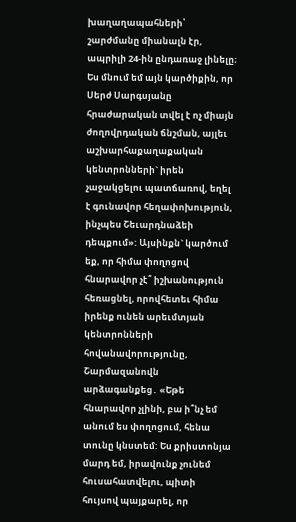խաղաղապահների՝ շարժմանը միանալն էր, ապրիլի 24-ին ընդառաջ լինելը։ Ես մնում եմ այն կարծիքին, որ Սերժ Սարգսյանը հրաժարական տվել է ոչ միայն ժողովրդական ճնշման, այլեւ աշխարհաքաղաքական կենտրոնների` իրեն չաջակցելու պատճառով, եղել է գունավոր հեղափոխություն, ինչպես Շեւարդնաձեի դեպքում»: Այսինքն` կարծում եք, որ հիմա փողոցով հնարավոր չէ՞ իշխանություն հեռացնել, որովհետեւ հիմա իրենք ունեն արեւմտյան կենտրոնների հովանավորությունը, Շարմազանովն արձագանքեց․ «Եթե հնարավոր չլինի, բա ի՞նչ եմ անում ես փողոցում, հենա տունը կնստեմ: Ես քրիստոնյա մարդ եմ, իրավունք չունեմ հուսահատվելու, պիտի հույսով պայքարել, որ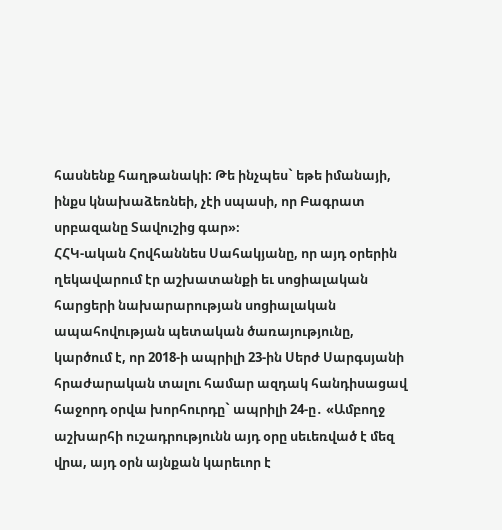հասնենք հաղթանակի: Թե ինչպես` եթե իմանայի, ինքս կնախաձեռնեի, չէի սպասի, որ Բագրատ սրբազանը Տավուշից գար»։
ՀՀԿ-ական Հովհաննես Սահակյանը, որ այդ օրերին ղեկավարում էր աշխատանքի եւ սոցիալական հարցերի նախարարության սոցիալական ապահովության պետական ծառայությունը, կարծում է, որ 2018-ի ապրիլի 23-ին Սերժ Սարգսյանի հրաժարական տալու համար ազդակ հանդիսացավ հաջորդ օրվա խորհուրդը` ապրիլի 24-ը․ «Ամբողջ աշխարհի ուշադրությունն այդ օրը սեւեռված է մեզ վրա, այդ օրն այնքան կարեւոր է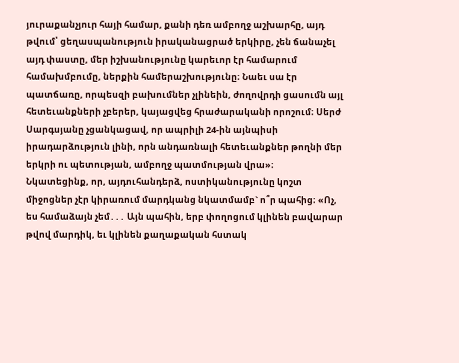յուրաքանչյուր հայի համար, քանի դեռ ամբողջ աշխարհը, այդ թվում՝ ցեղասպանություն իրականացրած երկիրը, չեն ճանաչել այդ փաստը, մեր իշխանությունը կարեւոր էր համարում համախմբումը, ներքին համերաշխությունը։ Նաեւ սա էր պատճառը, որպեսզի բախումներ չլինեին, ժողովրդի ցասումն այլ հետեւանքների չբերեր, կայացվեց հրաժարականի որոշում։ Սերժ Սարգսյանը չցանկացավ, որ ապրիլի 24-ին այնպիսի իրադարձություն լինի, որն անդառնալի հետեւանքներ թողնի մեր երկրի ու պետության, ամբողջ պատմության վրա»։
Նկատեցինք, որ, այդուհանդերձ, ոստիկանությունը կոշտ միջոցներ չէր կիրառում մարդկանց նկատմամբ` ո՞ր պահից։ «Ոչ, ես համաձայն չեմ․․․ Այն պահին, երբ փողոցում կլինեն բավարար թվով մարդիկ, եւ կլինեն քաղաքական հստակ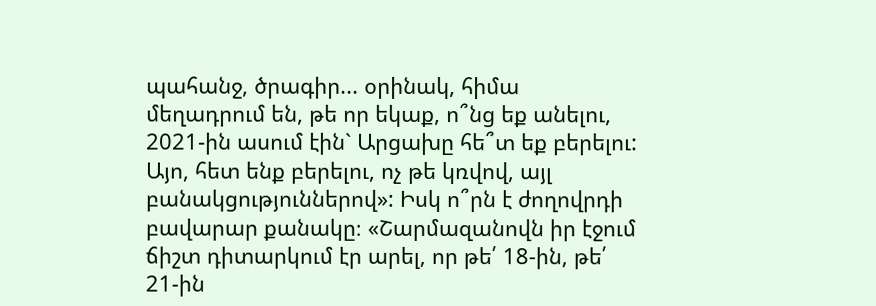պահանջ, ծրագիր... օրինակ, հիմա մեղադրում են, թե որ եկաք, ո՞նց եք անելու, 2021-ին ասում էին` Արցախը հե՞տ եք բերելու: Այո, հետ ենք բերելու, ոչ թե կռվով, այլ բանակցություններով»: Իսկ ո՞րն է ժողովրդի բավարար քանակը։ «Շարմազանովն իր էջում ճիշտ դիտարկում էր արել, որ թե՛ 18-ին, թե՛ 21-ին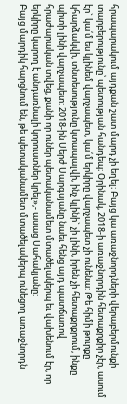հրապարակում այդքան շատ մարդ չի եղել։ Բայց կա առաջնորդների վերաբերմունքի տարբերությունը՝ պետության հանդեպ։ Օրինակ, 2018-ի առաջնորդին հետաքրքիր չէր, ասում էր` կա՛մ ես կլինեմ վարչապետ, կա՛մ երկիրը վարչապետ չի ունենա: Թե հիմի թուրքը կհարձակվի, տնտեսությունը կտապալվի, ինչ կլինի` չի լինի, իրեն չի հետաքրքրում, ինքը պիտի լինի վարչապետ: 2018-ին Սերժ Սարգսյանը նաեւ հենց այդ պատճառով հրաժարական տվեց, քանի որ ուներ պետականամետ մտածելակերպ եւ վախենում էր, որ երկիրը կարող է անդառնալի կորուստներ կրել»,- ասաց Սահակյանը:
Բայց մարդիկ հարցնում են, թե պետականամետ մտածելակերպ ունեցող առաջնորդն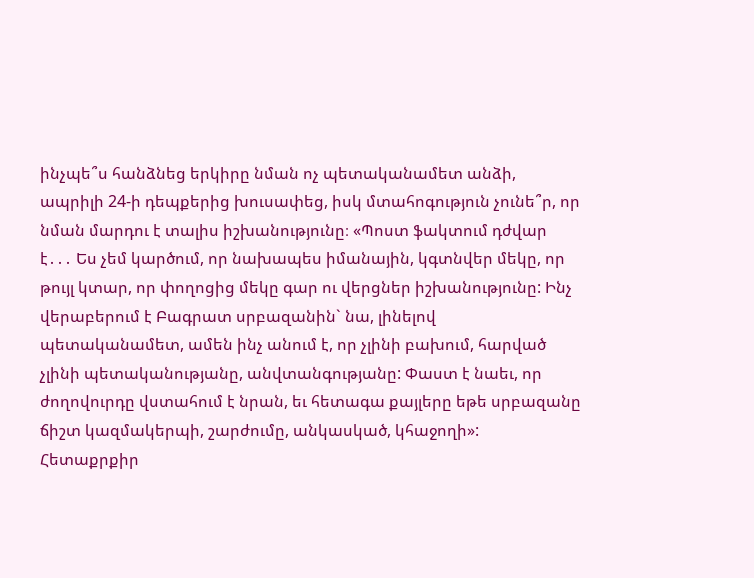ինչպե՞ս հանձնեց երկիրը նման ոչ պետականամետ անձի, ապրիլի 24-ի դեպքերից խուսափեց, իսկ մտահոգություն չունե՞ր, որ նման մարդու է տալիս իշխանությունը։ «Պոստ ֆակտում դժվար է․․․ Ես չեմ կարծում, որ նախապես իմանային, կգտնվեր մեկը, որ թույլ կտար, որ փողոցից մեկը գար ու վերցներ իշխանությունը: Ինչ վերաբերում է Բագրատ սրբազանին` նա, լինելով պետականամետ, ամեն ինչ անում է, որ չլինի բախում, հարված չլինի պետականությանը, անվտանգությանը: Փաստ է նաեւ, որ ժողովուրդը վստահում է նրան, եւ հետագա քայլերը եթե սրբազանը ճիշտ կազմակերպի, շարժումը, անկասկած, կհաջողի»:
Հետաքրքիր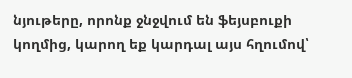նյութերը, որոնք ջնջվում են ֆեյսբուքի կողմից, կարող եք կարդալ այս հղումով՝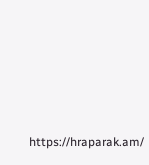https://hraparak.am/